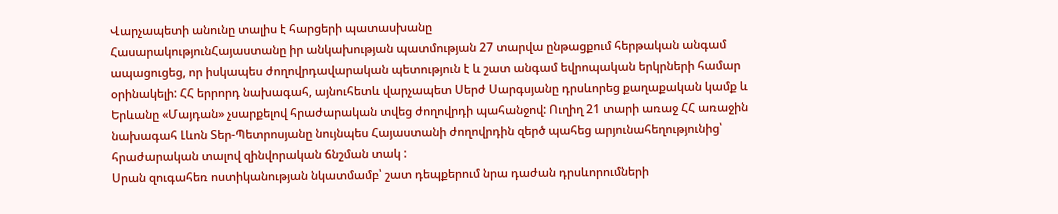Վարչապետի անունը տալիս է հարցերի պատասխանը
ՀասարակությունՀայաստանը իր անկախության պատմության 27 տարվա ընթացքում հերթական անգամ ապացուցեց, որ իսկապես ժողովրդավարական պետություն է և շատ անգամ եվրոպական երկրների համար օրինակելի: ՀՀ երրորդ նախագահ, այնուհետև վարչապետ Սերժ Սարգսյանը դրսևորեց քաղաքական կամք և Երևանը «Մայդան» չսարքելով հրաժարական տվեց ժողովրդի պահանջով: Ուղիղ 21 տարի առաջ ՀՀ առաջին նախագահ Լևոն Տեր-Պետրոսյանը նույնպես Հայաստանի ժողովրդին զերծ պահեց արյունահեղությունից՝ հրաժարական տալով զինվորական ճնշման տակ :
Սրան զուգահեռ ոստիկանության նկատմամբ՝ շատ դեպքերում նրա դաժան դրսևորումների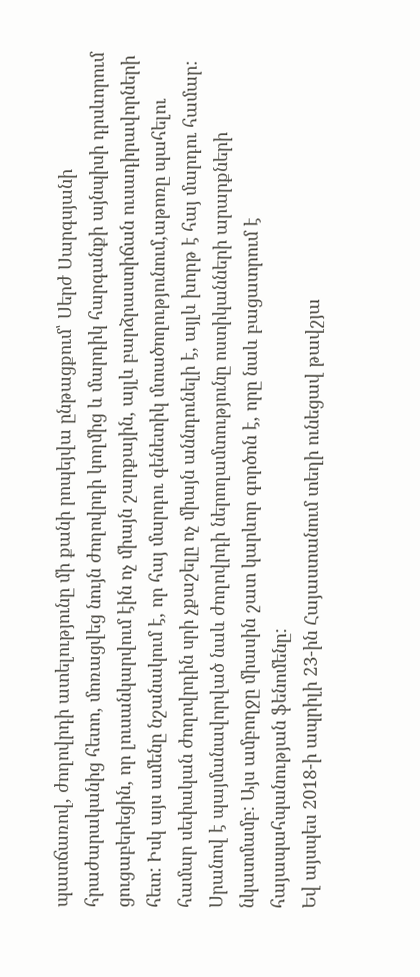պատճառով, ժողովրդի ատելությունը մի քանի րոպեյվա ընթացքում՝ Սերժ Սարգսյանի հրաժարականից հետո, մոռացվեց նույն ժողովրդի կողմից և մարդիկ հարգանքի այնպիսի դրսևորում ցուցաբերեցին, որ լուսանկարվում էին ոչ միայն շարքային, այլև բարձրաստիճան ուսադիրավորների հետ: Իսկ այս ամենը նշանակում է, որ հայ մարդու գենետիկ մտածողությունում,աթոռը պահելու համար սեփական ժողովրդին սրի չքաշելը ոչ միայն աննդունելի է, այլև խորթ է հայ մարդու համար: Սրանով է պայմանավորված նաև ժողովրդի ներողամտությունը ոստիկանների արարքների նկատմամբ: Այս ամբողջը միասին շատ կարևոր գործոն է, որը նաև բացատրում է հայապահպանության ֆենոմենը:
Եվ այսպես 2018-ի ապրիլի 23-ին Հայաստանում տեղի ունեցավ թավշյա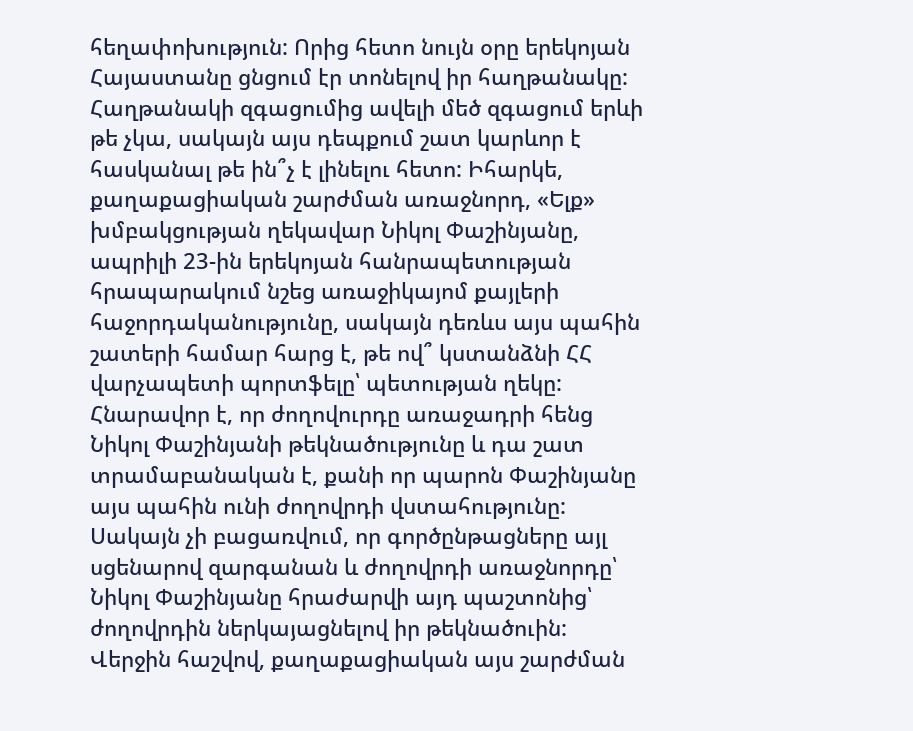հեղափոխություն: Որից հետո նույն օրը երեկոյան Հայաստանը ցնցում էր տոնելով իր հաղթանակը: Հաղթանակի զգացումից ավելի մեծ զգացում երևի թե չկա, սակայն այս դեպքում շատ կարևոր է հասկանալ թե ին՞չ է լինելու հետո: Իհարկե, քաղաքացիական շարժման առաջնորդ, «Ելք» խմբակցության ղեկավար Նիկոլ Փաշինյանը, ապրիլի 23-ին երեկոյան հանրապետության հրապարակում նշեց առաջիկայոմ քայլերի հաջորդականությունը, սակայն դեռևս այս պահին շատերի համար հարց է, թե ով՞ կստանձնի ՀՀ վարչապետի պորտֆելը՝ պետության ղեկը: Հնարավոր է, որ ժողովուրդը առաջադրի հենց Նիկոլ Փաշինյանի թեկնածությունը և դա շատ տրամաբանական է, քանի որ պարոն Փաշինյանը այս պահին ունի ժողովրդի վստահությունը: Սակայն չի բացառվում, որ գործընթացները այլ սցենարով զարգանան և ժողովրդի առաջնորդը՝ Նիկոլ Փաշինյանը հրաժարվի այդ պաշտոնից՝ ժողովրդին ներկայացնելով իր թեկնածուին:
Վերջին հաշվով, քաղաքացիական այս շարժման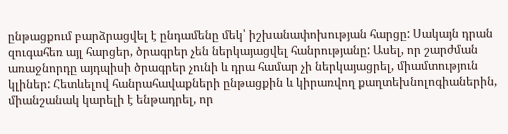ընթացքում բարձրացվել է ընդամենը մեկ՝ իշխանափոխության հարցը: Սակայն դրան զուգահեռ այլ հարցեր, ծրագրեր չեն ներկայացվել հանրությանը: Ասել, որ շարժման առաջնորդը այդպիսի ծրագրեր չունի և դրա համար չի ներկայացրել, միամտություն կլիներ: Հետևելով հանրահավաքների ընթացքին և կիրառվող քաղտեխնոլոգիաներին, միանշանակ կարելի է ենթադրել, որ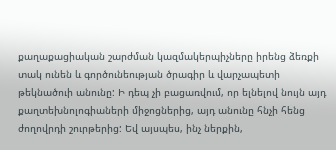քաղաքացիական շարժման կազմակերպիչները իրենց ձեռքի տակ ունեն և գործունեության ծրագիր և վարչապետի թեկնածուի անունը: Ի դեպ չի բացառվում, որ ելնելով նույն այդ քաղտեխնոլոգիաների միջոցներից, այդ անունը հնչի հենց ժողովրդի շուրթերից: Եվ այսպես, ինչ ներքին,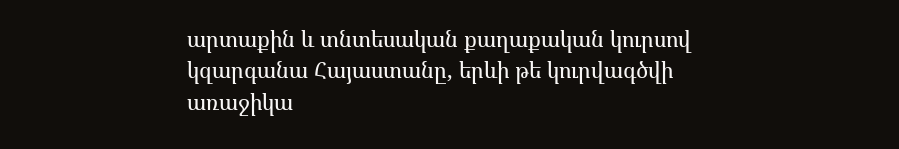արտաքին և տնտեսական քաղաքական կուրսով կզարգանա Հայաստանը, երևի թե կուրվագծվի առաջիկա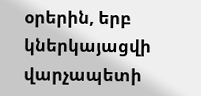օրերին, երբ կներկայացվի վարչապետի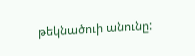թեկնածուի անունը: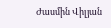Ժասմին Վիլյան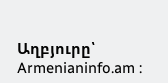Աղբյուրը՝ Armenianinfo.am :